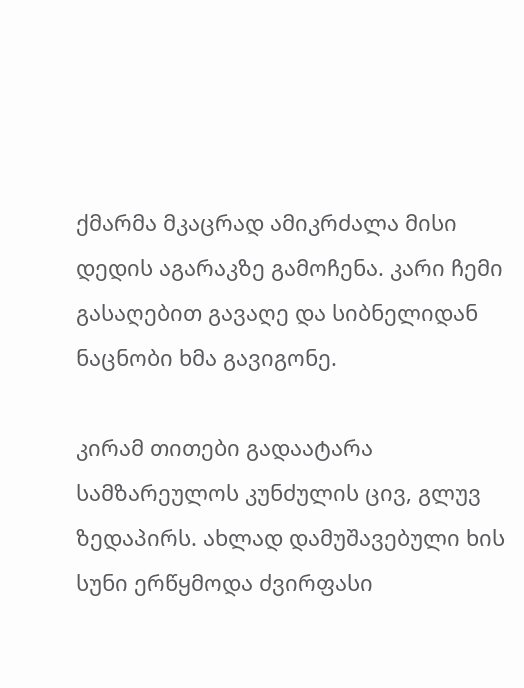ქმარმა მკაცრად ამიკრძალა მისი დედის აგარაკზე გამოჩენა. კარი ჩემი გასაღებით გავაღე და სიბნელიდან ნაცნობი ხმა გავიგონე.

კირამ თითები გადაატარა სამზარეულოს კუნძულის ცივ, გლუვ ზედაპირს. ახლად დამუშავებული ხის სუნი ერწყმოდა ძვირფასი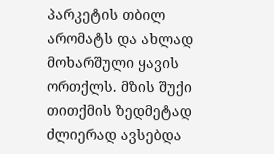პარკეტის თბილ არომატს და ახლად მოხარშული ყავის ორთქლს. მზის შუქი თითქმის ზედმეტად ძლიერად ავსებდა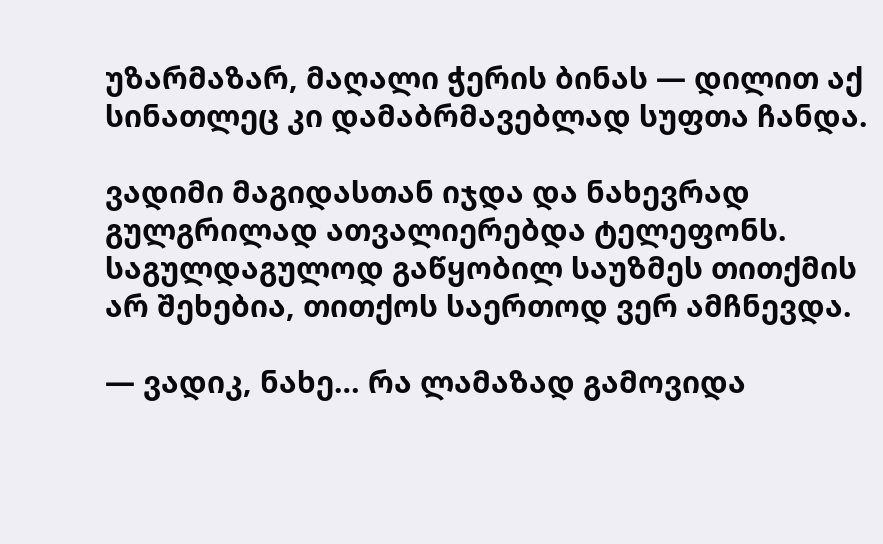უზარმაზარ, მაღალი ჭერის ბინას — დილით აქ სინათლეც კი დამაბრმავებლად სუფთა ჩანდა.

ვადიმი მაგიდასთან იჯდა და ნახევრად გულგრილად ათვალიერებდა ტელეფონს. საგულდაგულოდ გაწყობილ საუზმეს თითქმის არ შეხებია, თითქოს საერთოდ ვერ ამჩნევდა.

— ვადიკ, ნახე… რა ლამაზად გამოვიდა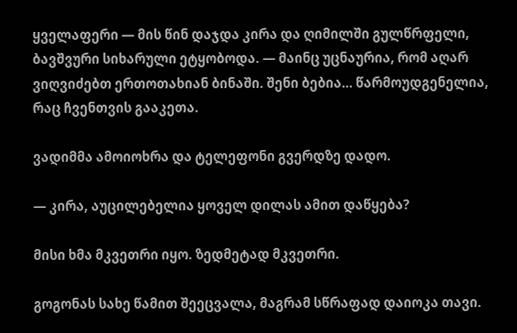ყველაფერი — მის წინ დაჯდა კირა და ღიმილში გულწრფელი, ბავშვური სიხარული ეტყობოდა. — მაინც უცნაურია, რომ აღარ ვიღვიძებთ ერთოთახიან ბინაში. შენი ბებია… წარმოუდგენელია, რაც ჩვენთვის გააკეთა.

ვადიმმა ამოიოხრა და ტელეფონი გვერდზე დადო.

— კირა, აუცილებელია ყოველ დილას ამით დაწყება?

მისი ხმა მკვეთრი იყო. ზედმეტად მკვეთრი.

გოგონას სახე წამით შეეცვალა, მაგრამ სწრაფად დაიოკა თავი.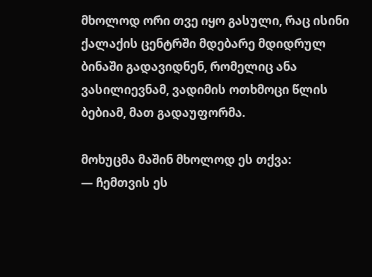მხოლოდ ორი თვე იყო გასული, რაც ისინი ქალაქის ცენტრში მდებარე მდიდრულ ბინაში გადავიდნენ, რომელიც ანა ვასილიევნამ, ვადიმის ოთხმოცი წლის ბებიამ, მათ გადაუფორმა.

მოხუცმა მაშინ მხოლოდ ეს თქვა:
— ჩემთვის ეს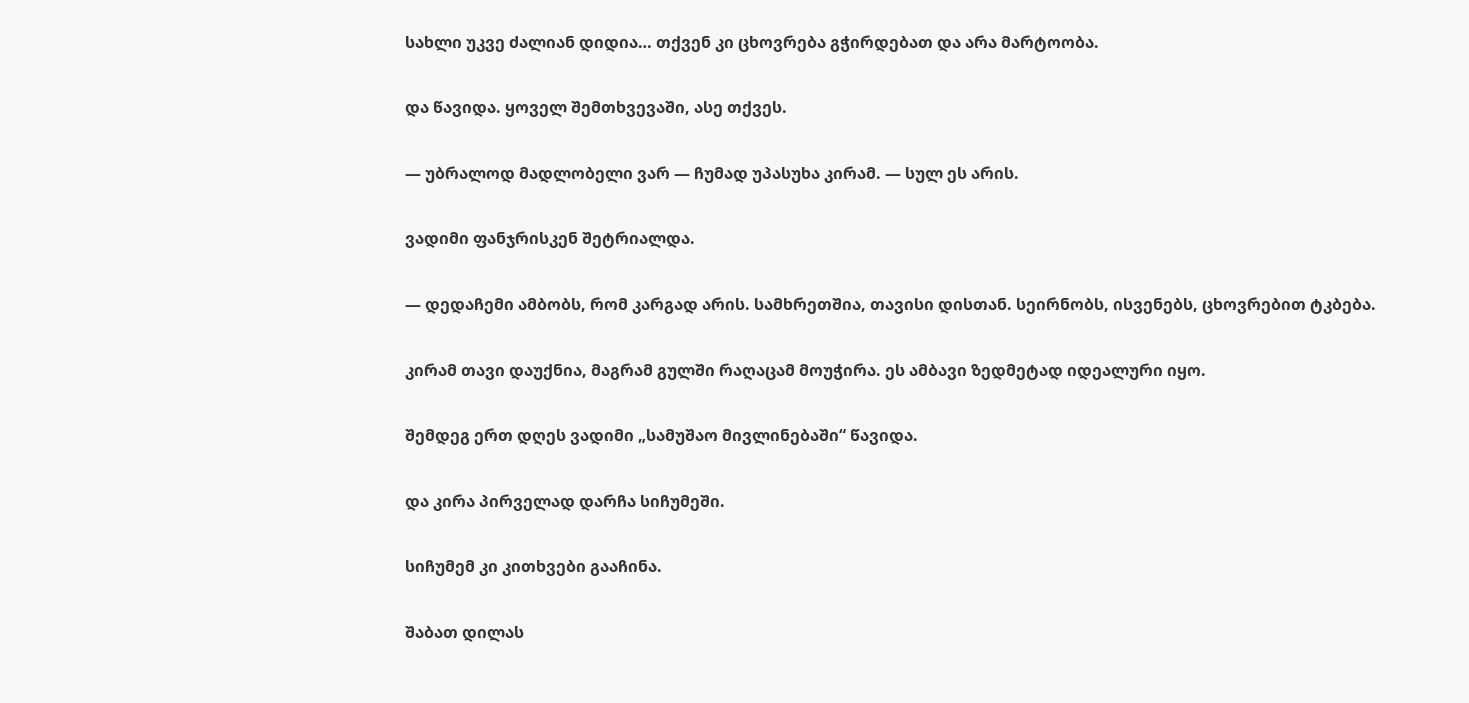სახლი უკვე ძალიან დიდია… თქვენ კი ცხოვრება გჭირდებათ და არა მარტოობა.

და წავიდა. ყოველ შემთხვევაში, ასე თქვეს.

— უბრალოდ მადლობელი ვარ — ჩუმად უპასუხა კირამ. — სულ ეს არის.

ვადიმი ფანჯრისკენ შეტრიალდა.

— დედაჩემი ამბობს, რომ კარგად არის. სამხრეთშია, თავისი დისთან. სეირნობს, ისვენებს, ცხოვრებით ტკბება.

კირამ თავი დაუქნია, მაგრამ გულში რაღაცამ მოუჭირა. ეს ამბავი ზედმეტად იდეალური იყო.

შემდეგ ერთ დღეს ვადიმი „სამუშაო მივლინებაში“ წავიდა.

და კირა პირველად დარჩა სიჩუმეში.

სიჩუმემ კი კითხვები გააჩინა.

შაბათ დილას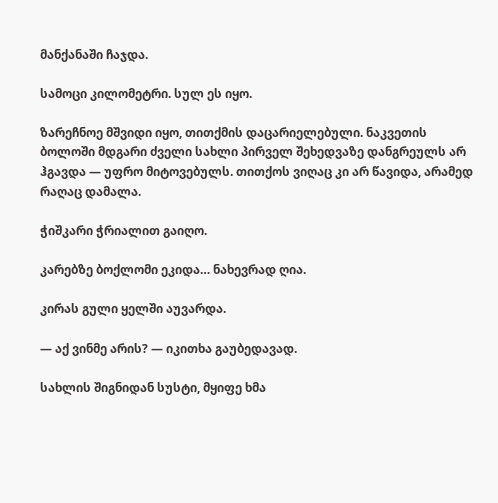მანქანაში ჩაჯდა.

სამოცი კილომეტრი. სულ ეს იყო.

ზარეჩნოე მშვიდი იყო, თითქმის დაცარიელებული. ნაკვეთის ბოლოში მდგარი ძველი სახლი პირველ შეხედვაზე დანგრეულს არ ჰგავდა — უფრო მიტოვებულს. თითქოს ვიღაც კი არ წავიდა, არამედ რაღაც დამალა.

ჭიშკარი ჭრიალით გაიღო.

კარებზე ბოქლომი ეკიდა… ნახევრად ღია.

კირას გული ყელში აუვარდა.

— აქ ვინმე არის? — იკითხა გაუბედავად.

სახლის შიგნიდან სუსტი, მყიფე ხმა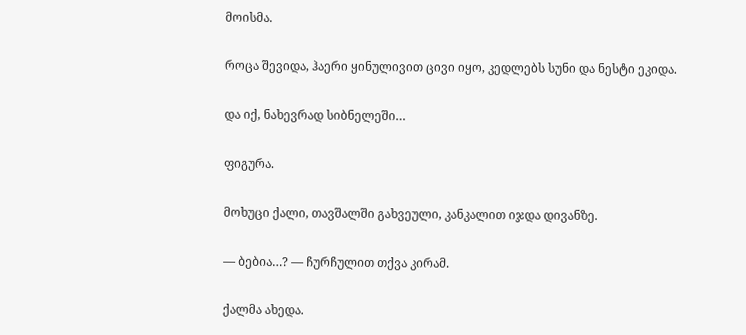მოისმა.

როცა შევიდა, ჰაერი ყინულივით ცივი იყო, კედლებს სუნი და ნესტი ეკიდა.

და იქ, ნახევრად სიბნელეში…

ფიგურა.

მოხუცი ქალი, თავშალში გახვეული, კანკალით იჯდა დივანზე.

— ბებია…? — ჩურჩულით თქვა კირამ.

ქალმა ახედა.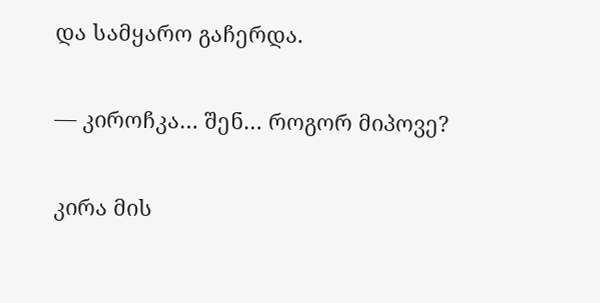და სამყარო გაჩერდა.

— კიროჩკა… შენ… როგორ მიპოვე?

კირა მის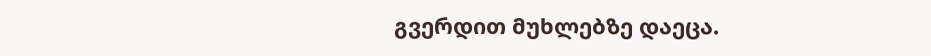გვერდით მუხლებზე დაეცა.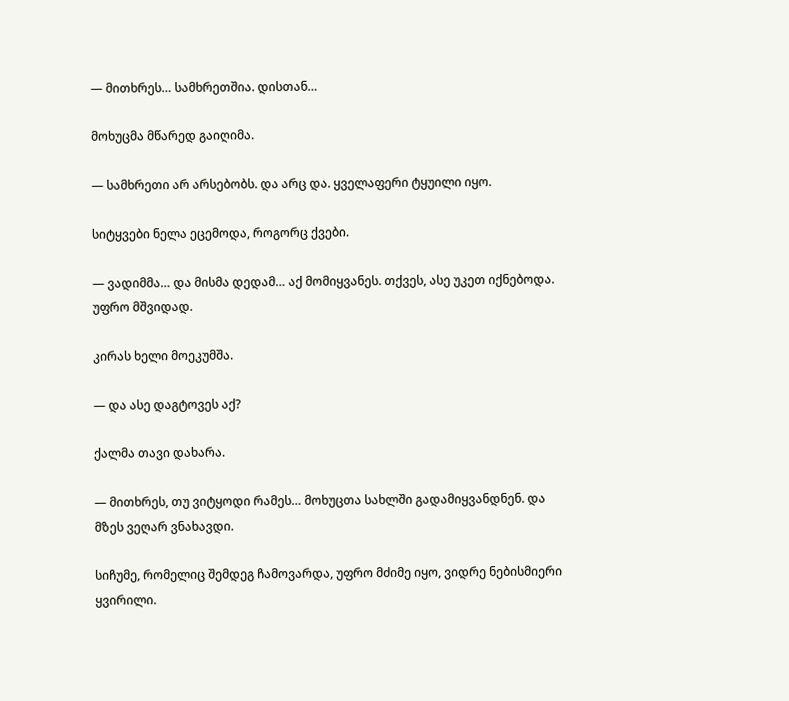— მითხრეს… სამხრეთშია. დისთან…

მოხუცმა მწარედ გაიღიმა.

— სამხრეთი არ არსებობს. და არც და. ყველაფერი ტყუილი იყო.

სიტყვები ნელა ეცემოდა, როგორც ქვები.

— ვადიმმა… და მისმა დედამ… აქ მომიყვანეს. თქვეს, ასე უკეთ იქნებოდა. უფრო მშვიდად.

კირას ხელი მოეკუმშა.

— და ასე დაგტოვეს აქ?

ქალმა თავი დახარა.

— მითხრეს, თუ ვიტყოდი რამეს… მოხუცთა სახლში გადამიყვანდნენ. და მზეს ვეღარ ვნახავდი.

სიჩუმე, რომელიც შემდეგ ჩამოვარდა, უფრო მძიმე იყო, ვიდრე ნებისმიერი ყვირილი.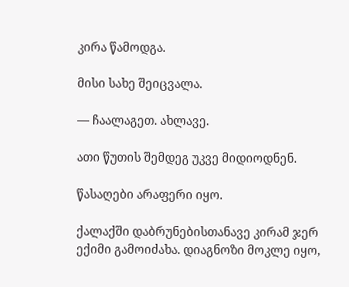კირა წამოდგა.

მისი სახე შეიცვალა.

— ჩაალაგეთ. ახლავე.

ათი წუთის შემდეგ უკვე მიდიოდნენ.

წასაღები არაფერი იყო.

ქალაქში დაბრუნებისთანავე კირამ ჯერ ექიმი გამოიძახა. დიაგნოზი მოკლე იყო,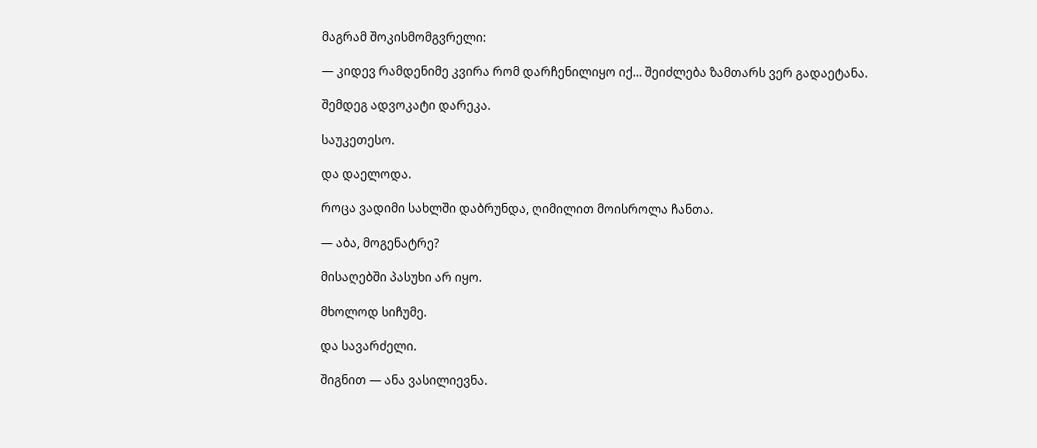მაგრამ შოკისმომგვრელი:

— კიდევ რამდენიმე კვირა რომ დარჩენილიყო იქ… შეიძლება ზამთარს ვერ გადაეტანა.

შემდეგ ადვოკატი დარეკა.

საუკეთესო.

და დაელოდა.

როცა ვადიმი სახლში დაბრუნდა, ღიმილით მოისროლა ჩანთა.

— აბა, მოგენატრე?

მისაღებში პასუხი არ იყო.

მხოლოდ სიჩუმე.

და სავარძელი.

შიგნით — ანა ვასილიევნა.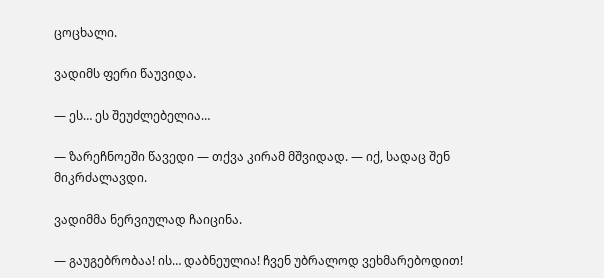ცოცხალი.

ვადიმს ფერი წაუვიდა.

— ეს… ეს შეუძლებელია…

— ზარეჩნოეში წავედი — თქვა კირამ მშვიდად. — იქ, სადაც შენ მიკრძალავდი.

ვადიმმა ნერვიულად ჩაიცინა.

— გაუგებრობაა! ის… დაბნეულია! ჩვენ უბრალოდ ვეხმარებოდით!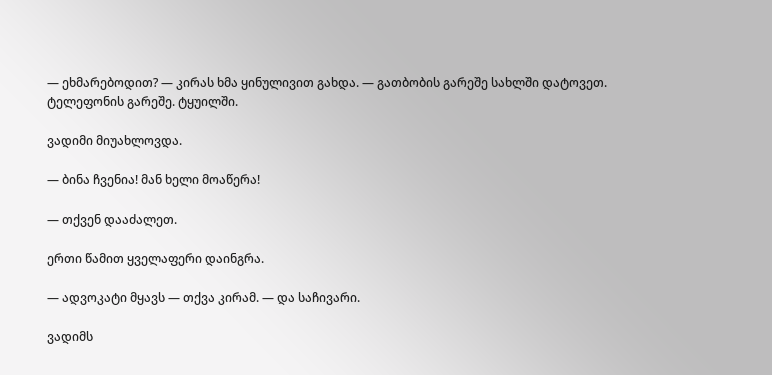— ეხმარებოდით? — კირას ხმა ყინულივით გახდა. — გათბობის გარეშე სახლში დატოვეთ. ტელეფონის გარეშე. ტყუილში.

ვადიმი მიუახლოვდა.

— ბინა ჩვენია! მან ხელი მოაწერა!

— თქვენ დააძალეთ.

ერთი წამით ყველაფერი დაინგრა.

— ადვოკატი მყავს — თქვა კირამ. — და საჩივარი.

ვადიმს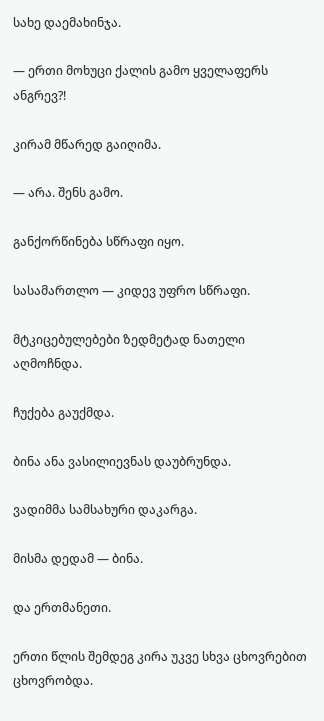სახე დაემახინჯა.

— ერთი მოხუცი ქალის გამო ყველაფერს ანგრევ?!

კირამ მწარედ გაიღიმა.

— არა. შენს გამო.

განქორწინება სწრაფი იყო.

სასამართლო — კიდევ უფრო სწრაფი.

მტკიცებულებები ზედმეტად ნათელი აღმოჩნდა.

ჩუქება გაუქმდა.

ბინა ანა ვასილიევნას დაუბრუნდა.

ვადიმმა სამსახური დაკარგა.

მისმა დედამ — ბინა.

და ერთმანეთი.

ერთი წლის შემდეგ კირა უკვე სხვა ცხოვრებით ცხოვრობდა.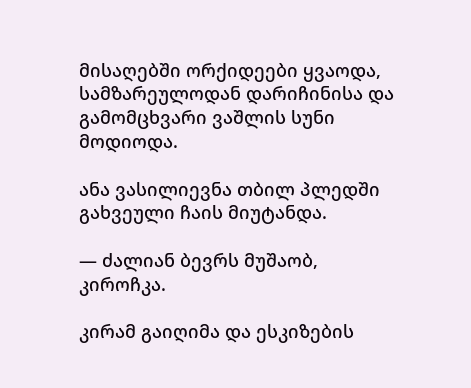მისაღებში ორქიდეები ყვაოდა, სამზარეულოდან დარიჩინისა და გამომცხვარი ვაშლის სუნი მოდიოდა.

ანა ვასილიევნა თბილ პლედში გახვეული ჩაის მიუტანდა.

— ძალიან ბევრს მუშაობ, კიროჩკა.

კირამ გაიღიმა და ესკიზების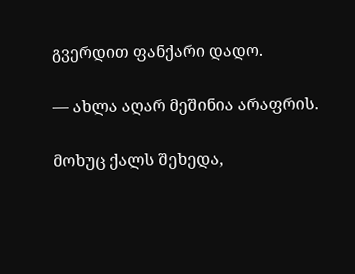გვერდით ფანქარი დადო.

— ახლა აღარ მეშინია არაფრის.

მოხუც ქალს შეხედა,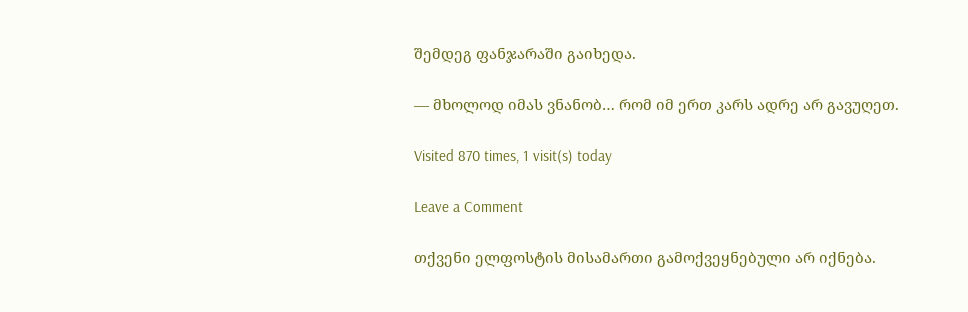შემდეგ ფანჯარაში გაიხედა.

— მხოლოდ იმას ვნანობ… რომ იმ ერთ კარს ადრე არ გავუღეთ.

Visited 870 times, 1 visit(s) today

Leave a Comment

თქვენი ელფოსტის მისამართი გამოქვეყნებული არ იქნება.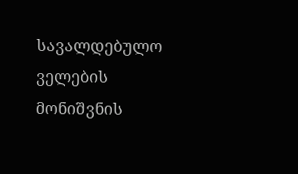სავალდებულო ველების მონიშვნის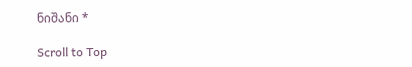ნიშანი *

Scroll to Top